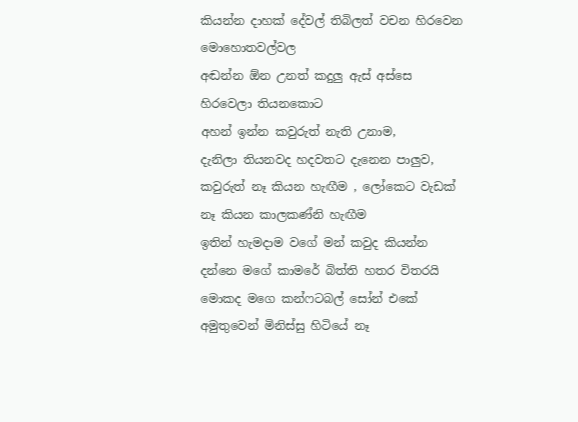කියන්න දාහක් දේවල් තිබිලත් වචන හිරවෙන මොහොතවල්වල
අඬන්න ඕන උනත් කදුලු ඇස් අස්සෙ හිරවෙලා තියනකොට
අහන් ඉන්න කවුරුත් නැති උනාම,
දැනිලා තියනවද හදවතට දැනෙන පාලුව, කවුරුත් නෑ කියන හැඟීම , ලෝකෙට වැඩක් නෑ කියන කාලකණ්නි හැඟීම
ඉතින් හැමදාම වගේ මන් කවුද කියන්න දන්නෙ මගේ කාමරේ බිත්ති හතර විතරයි මොකද මගෙ කන්ෆටබල් සෝන් එකේ අමුතුවෙන් මිනිස්සු හිටියේ නෑ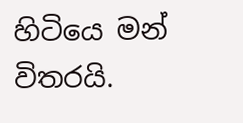හිටියෙ මන් විතරයි.